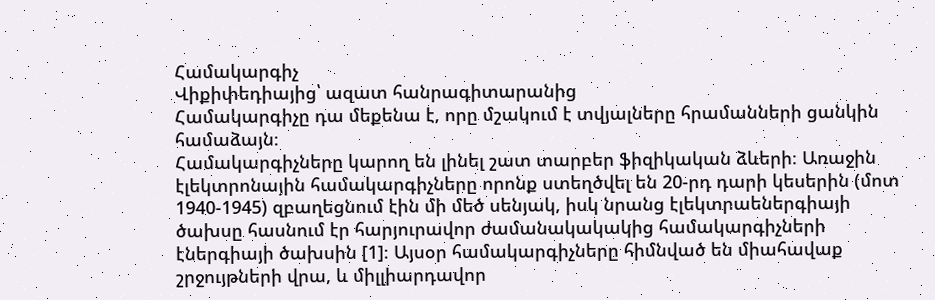Համակարգիչ
Վիքիփեդիայից՝ ազատ հանրագիտարանից
Համակարգիչը դա մեքենա է, որը մշակում է տվյալները հրամանների ցանկին համաձայն։
Համակարգիչները կարող են լինել շատ տարբեր ֆիզիկական ձևերի։ Առաջին էլեկտրոնային համակարգիչները որոնք ստեղծվել են 20-րդ դարի կեսերին (մոտ 1940-1945) զբաղեցնում էին մի մեծ սենյակ, իսկ նրանց էլեկտրաեներգիայի ծախսը հասնում էր հարյուրավոր ժամանակակակից համակարգիչների էներգիայի ծախսին [1]։ Այսօր համակարգիչները հիմնված են միահավաք շրջույթների վրա, և միլլիարդավոր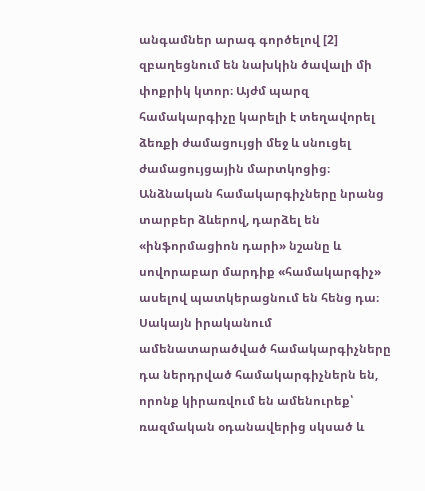անգամներ արագ գործելով [2] զբաղեցնում են նախկին ծավալի մի փոքրիկ կտոր։ Այժմ պարզ համակարգիչը կարելի է տեղավորել ձեռքի ժամացույցի մեջ և սնուցել ժամացույցային մարտկոցից։
Անձնական համակարգիչները նրանց տարբեր ձևերով, դարձել են «ինֆորմացիոն դարի» նշանը և սովորաբար մարդիք «համակարգիչ» ասելով պատկերացնում են հենց դա։ Սակայն իրականում ամենատարածված համակարգիչները դա ներդրված համակարգիչներն են, որոնք կիրառվում են ամենուրեք՝ ռազմական օդանավերից սկսած և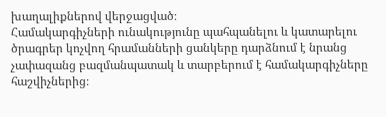խաղալիքներով վերջացված։
Համակարգիչների ունակությունը պահպանելու և կատարելու ծրագրեր կոչվող հրամանների ցանկերը դարձնում է նրանց չափազանց բազմանպատակ և տարբերում է համակարգիչները հաշվիչներից։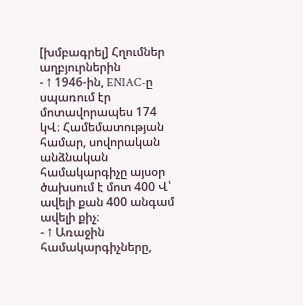[խմբագրել] Հղումներ աղբյուրներին
- ↑ 1946-ին, ENIAC-ը սպառում էր մոտավորապես 174 կՎ։ Համեմատության համար, սովորական անձնական համակարգիչը այսօր ծախսում է մոտ 400 Վ՝ ավելի քան 400 անգամ ավելի քիչ։
- ↑ Առաջին համակարգիչները,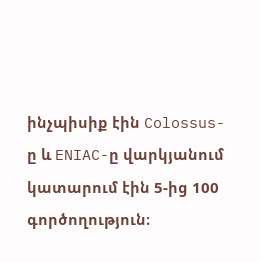ինչպիսիք էին Colossus-ը և ENIAC-ը վարկյանում կատարում էին 5-ից 100 գործողություն։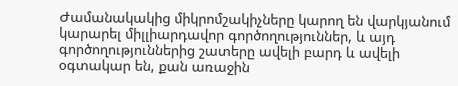Ժամանակակից միկրոմշակիչները կարող են վարկյանում կարարել միլլիարդավոր գործողություններ, և այդ գործողություններից շատերը ավելի բարդ և ավելի օգտակար են, քան առաջին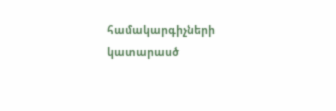համակարգիչների կատարասծ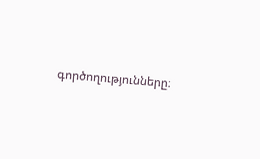գործողությունները։